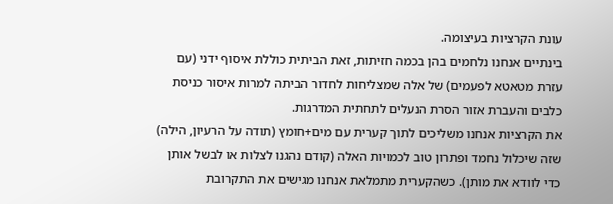עונת הקרציות בעיצומה.
בינתיים אנחנו נלחמים בהן בכמה חזיתות, זאת הביתית כוללת איסוף ידני (עם עזרת מטאטא לפעמים) של אלה שמצליחות לחדור הביתה למרות איסור כניסת כלבים והעברת אזור הסרת הנעלים לתחתית המדרגות.
את הקרציות אנחנו משליכים לתוך קערית עם מים+חומץ (תודה על הרעיון, הילה) שזה שיכלול נחמד ופתרון טוב לכמויות האלה (קודם נהגנו לצלות או לבשל אותן כדי לוודא את מותן). כשהקערית מתמלאת אנחנו מגישים את התקרובת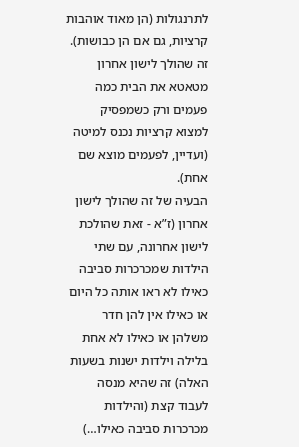לתרנגולות (הן מאוד אוהבות קרציות, גם אם הן כבושות).
זה שהולך לישון אחרון מטאטא את הבית כמה פעמים ורק כשמפסיק למצוא קרציות נכנס למיטה (ועדיין, לפעמים מוצא שם אחת).
הבעיה של זה שהולך לישון אחרון (ז”א - זאת שהולכת לישון אחרונה, עם שתי הילדות שמכרכרות סביבה כאילו לא ראו אותה כל היום או כאילו אין להן חדר משלהן או כאילו לא אחת בלילה וילדות ישנות בשעות האלה) זה שהיא מנסה לעבוד קצת (והילדות מכרכרות סביבה כאילו…)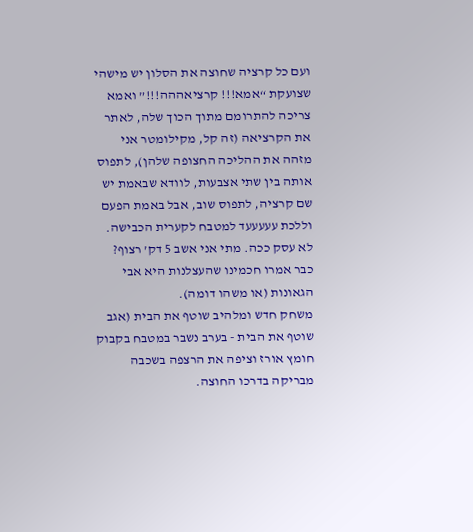ועם כל קרציה שחוצה את הסלון יש מישהי שצועקת “אמא!!! קרציאההה!!!” ואמא צריכה להתרומם מתוך הכוך שלה, לאתר את הקרציאה (זה קל, מקילומטר אני מזהה את ההליכה החצופה שלהן), לתפוס אותה בין שתי אצבעות, לוודא שבאמת יש שם קרציה, לתפוס שוב, אבל באמת הפעם וללכת עעעעעד למטבח לקערית הכבישה.
לא עסק ככה. מתי אני אשב 5 דק’ רצוף?
כבר אמרו חכמינו שהעצלנות היא אבי הגאונות (או משהו דומה).
משחק חדש ומלהיב שוטף את הבית (אגב שוטף את הבית - בערב נשבר במטבח בקבוק חומץ אורז וציפה את הרצפה בשכבה מבריקה בדרכו החוצה.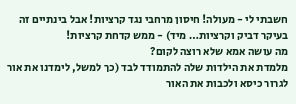חשבתי לי - מעולה! חיסון מרחבי נגד קרציות! אבל בינתיים זה בעיקר דביק וקרציות… מיד) - ממש קדחת קרציות!
מה עושה אמא שלא רוצה לקום?
מלמדת את הילדות שלה להתמודד לבד (כך למשל, לימדנו את אור לגרור כיסא ולכבות את האור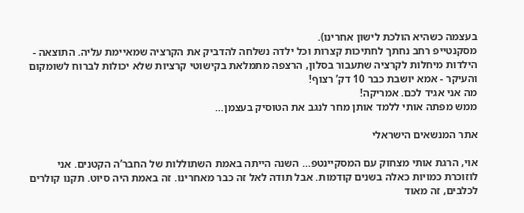בעצמה כשהיא הולכת לישון אחרינו).
מסקנטייפ רחב נחתך לחתיכות קצרות וכל ילדה נשלחה להדביק את הקרציה שמאיימת עליה. התוצאה - הילדות מיחלות לקרציה שתעבור בסלון, הרצפה מתמלאת בקישוטי קרציות שלא יכולות לברוח לשומקום והעיקר - אמא יושבת כבר 10 דק’ רצוף!
מה אני אגיד לכם. אמריקה!
ממש מפתה אותי ללמד אותן מחר לנגב את הטוסיק בעצמן…

אתר המנשאים הישראלי

אוי, הרגת אותי מצחוק עם המסקיינטפ… השנה הייתה באמת השתוללות של החבר’ה הקטנים. אני לוזוכרת כמויות כאלה בשנים קודמות. אבל תודה לאל זה כבר מאחרינו. זה באמת היה סיוט. תקנו קולרים לכלבים, זה מאוד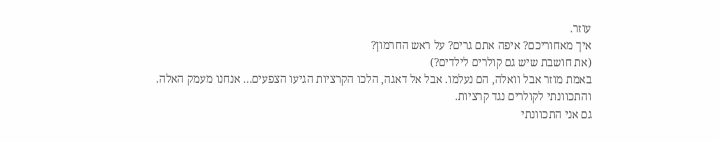עוזר.
איך מאחוריכם? איפה אתם גרים? על ראש החרמון?
(את חושבת שיש גם קולרים לילדים?)
באמת מוזר אבל וואלה, הם נעלמו. אבל אל דאגה, הלכו הקרציות הגיעו הצפעים… אנחנו מעמק האלה.
והתכוונתי לקולרים נגד קרציות.
גם אני התכוונתי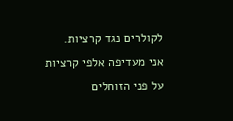לקולרים נגד קרציות.
אני מעדיפה אלפי קרציות על פני הזוחלים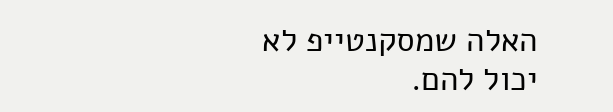האלה שמסקנטייפ לא יכול להם.